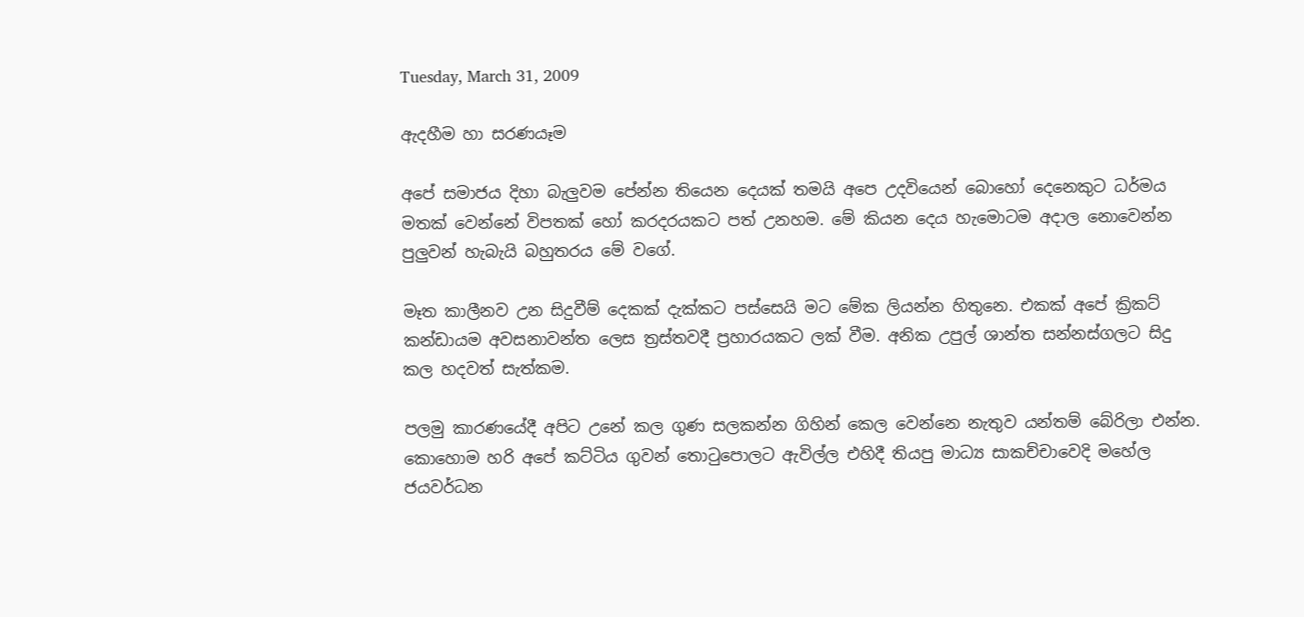Tuesday, March 31, 2009

ඇදහීම හා සරණයෑම

අපේ සමාජය දිහා බැලුවම පේන්න තියෙන දෙයක් තමයි අපෙ උදවියෙන් බොහෝ දෙනෙකුට ධර්මය මතක් වෙන්නේ විපතක් හෝ කරදරයකට පත් උනහම. මේ කියන දෙය හැමොටම අදාල නොවෙන්න පුලුවන් හැබැයි බහුතරය මේ වගේ.

මෑත කාලීනව උන සිදුවීම් දෙකක් දැක්කට පස්සෙයි මට මේක ලියන්න හිතුනෙ. එකක් අපේ ක්‍රිකට් කන්ඩායම අවසනාවන්ත ලෙස ත්‍රස්තවදී ප්‍රහාරයකට ලක් වීම. අනික උපුල් ශාන්ත සන්නස්ගලට සිදු කල හදවත් සැත්කම.

පලමු කාරණයේදී අපිට උනේ කල ගුණ සලකන්න ගිහින් කෙල වෙන්නෙ නැතුව යන්තම් බේරිලා එන්න. කොහොම හරි අපේ කට්ටිය ගුවන් තොටුපොලට ඇවිල්ල එහිදී තියපු මාධ්‍ය සාකච්චාවෙදි මහේල ජයවර්ධන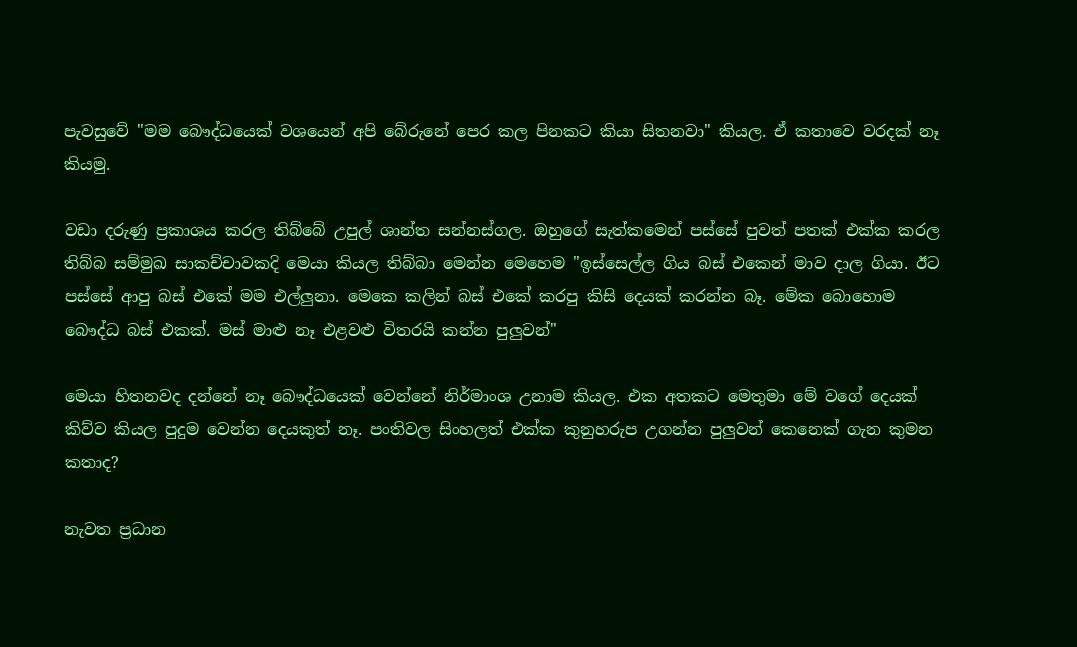පැවසුවේ "මම බෞද්ධයෙක් වශයෙන් අපි බේරුනේ පෙර කල පිනකට කියා සිතනවා" කියල. ඒ කතාවෙ වරදක් නෑ කියමු.

වඩා දරුණු ප්‍රකාශය කරල තිබ්බේ උපුල් ශාන්ත සන්නස්ගල. ඔහුගේ සැත්කමෙන් පස්සේ පුවත් පතක් එක්ක කරල තිබ්බ සම්මුඛ සාකච්චාවකදි මෙයා කියල තිබ්බා මෙන්න මෙහෙම "ඉස්සෙල්ල ගිය බස් එකෙන් මාව දාල ගියා. ඊට පස්සේ ආපු බස් එකේ මම එල්ලුනා. මෙකෙ කලින් බස් එකේ කරපු කිසි දෙයක් කරන්න බෑ. මේක බොහොම බෞද්ධ බස් එකක්. මස් මාළු නෑ එළවළු විතරයි කන්න පුලුවන්"

මෙයා හිතනවද දන්නේ නෑ බෞද්ධයෙක් වෙන්නේ නිර්මාංශ උනාම කියල. එක අතකට මෙතුමා මේ වගේ දෙයක් කිව්ව කියල පුදුම වෙන්න දෙයකුත් නෑ. පංතිවල සිංහලත් එක්ක කුනුහරුප උගන්න පුලුවන් කෙනෙක් ගැන කුමන කතාද?

නැවත ප්‍රධාන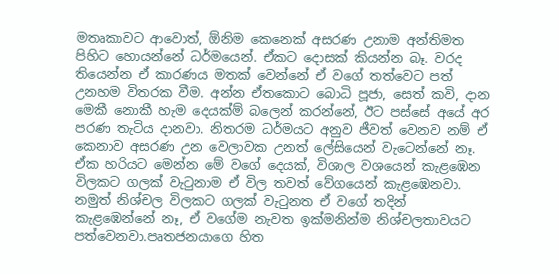මතෘකාවට ආවොත්, ඕනිම කෙනෙක් අසරණ උනාම අන්තිමත පිහිට හොයන්නේ ධර්මයෙන්. ඒකට දොසක් කියන්න බෑ. වරද තියෙන්න ඒ කාරණය මතක් වෙන්නේ ඒ වගේ තත්වෙට පත් උනහම විතරක වීම. අන්න ඒතකොට බොධි පූජා, සෙත් කවි, දාන මෙකී නොකී හැම දෙයක්ම් බලෙන් කරන්නේ, ඊට පස්සේ අයේ අර පරණ තැටිය දානවා. නිතරම ධර්මයට අනුව ජීවත් වෙනව නම් ඒ කෙනාව අසරණ උන වෙලාවක උනත් ලේසියෙන් වැටෙන්නේ නෑ. ඒක හරියට මෙන්න මේ වගේ දෙයක්, විශාල වශයෙන් කැළඹෙන විලකට ගලක් වැටුනාම ඒ විල තවත් වේගයෙන් කැළඹෙනවා. නමුත් නිශ්චල විලකට ගලක් වැටුනත ඒ වගේ තදින් කැළඹෙන්නේ නෑ, ඒ වගේම නැවත ඉක්මනින්ම නිශ්චලතාවයට පත්වෙනවා.පෘතජනයාගෙ හිත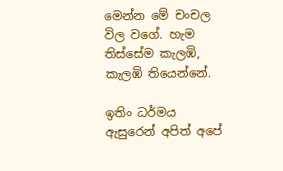මෙන්න මේ චංචල විල වගේ. හැම තිස්සේම කැලඹි, කැලඹි තියෙන්නේ.

ඉතිං ධර්මය ඇසුරෙන් අපිත් අපේ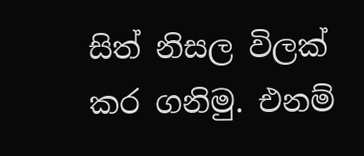සිත් නිසල විලක් කර ගනිමු. එනම්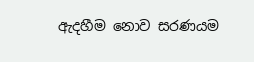ඇදහීම නොව සරණයම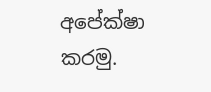අපේක්ෂා කරමු.